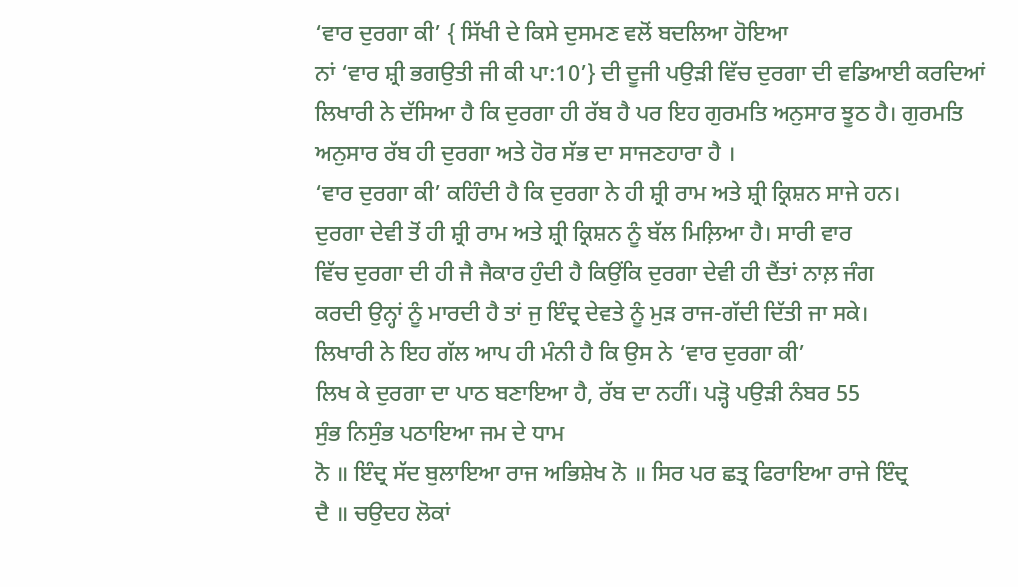‘ਵਾਰ ਦੁਰਗਾ ਕੀ’ { ਸਿੱਖੀ ਦੇ ਕਿਸੇ ਦੁਸਮਣ ਵਲੋਂ ਬਦਲਿਆ ਹੋਇਆ
ਨਾਂ ‘ਵਾਰ ਸ਼੍ਰੀ ਭਗਉਤੀ ਜੀ ਕੀ ਪਾ:10’} ਦੀ ਦੂਜੀ ਪਉੜੀ ਵਿੱਚ ਦੁਰਗਾ ਦੀ ਵਡਿਆਈ ਕਰਦਿਆਂ
ਲਿਖਾਰੀ ਨੇ ਦੱਸਿਆ ਹੈ ਕਿ ਦੁਰਗਾ ਹੀ ਰੱਬ ਹੈ ਪਰ ਇਹ ਗੁਰਮਤਿ ਅਨੁਸਾਰ ਝੂਠ ਹੈ। ਗੁਰਮਤਿ
ਅਨੁਸਾਰ ਰੱਬ ਹੀ ਦੁਰਗਾ ਅਤੇ ਹੋਰ ਸੱਭ ਦਾ ਸਾਜਣਹਾਰਾ ਹੈ ।
‘ਵਾਰ ਦੁਰਗਾ ਕੀ’ ਕਹਿੰਦੀ ਹੈ ਕਿ ਦੁਰਗਾ ਨੇ ਹੀ ਸ਼੍ਰੀ ਰਾਮ ਅਤੇ ਸ਼੍ਰੀ ਕ੍ਰਿਸ਼ਨ ਸਾਜੇ ਹਨ।
ਦੁਰਗਾ ਦੇਵੀ ਤੋਂ ਹੀ ਸ਼੍ਰੀ ਰਾਮ ਅਤੇ ਸ਼੍ਰੀ ਕ੍ਰਿਸ਼ਨ ਨੂੰ ਬੱਲ ਮਿਲ਼ਿਆ ਹੈ। ਸਾਰੀ ਵਾਰ
ਵਿੱਚ ਦੁਰਗਾ ਦੀ ਹੀ ਜੈ ਜੈਕਾਰ ਹੁੰਦੀ ਹੈ ਕਿਉਂਕਿ ਦੁਰਗਾ ਦੇਵੀ ਹੀ ਦੈਂਤਾਂ ਨਾਲ਼ ਜੰਗ
ਕਰਦੀ ਉਨ੍ਹਾਂ ਨੂੰ ਮਾਰਦੀ ਹੈ ਤਾਂ ਜੁ ਇੰਦ੍ਰ ਦੇਵਤੇ ਨੂੰ ਮੁੜ ਰਾਜ-ਗੱਦੀ ਦਿੱਤੀ ਜਾ ਸਕੇ।
ਲਿਖਾਰੀ ਨੇ ਇਹ ਗੱਲ ਆਪ ਹੀ ਮੰਨੀ ਹੈ ਕਿ ਉਸ ਨੇ ‘ਵਾਰ ਦੁਰਗਾ ਕੀ’
ਲਿਖ ਕੇ ਦੁਰਗਾ ਦਾ ਪਾਠ ਬਣਾਇਆ ਹੈ, ਰੱਬ ਦਾ ਨਹੀਂ। ਪੜ੍ਹੋ ਪਉੜੀ ਨੰਬਰ 55
ਸੁੰਭ ਨਿਸੁੰਭ ਪਠਾਇਆ ਜਮ ਦੇ ਧਾਮ
ਨੋ ॥ ਇੰਦ੍ਰ ਸੱਦ ਬੁਲਾਇਆ ਰਾਜ ਅਭਿਸ਼ੇਖ ਨੋ ॥ ਸਿਰ ਪਰ ਛਤ੍ਰ ਫਿਰਾਇਆ ਰਾਜੇ ਇੰਦ੍ਰ
ਦੈ ॥ ਚਉਦਹ ਲੋਕਾਂ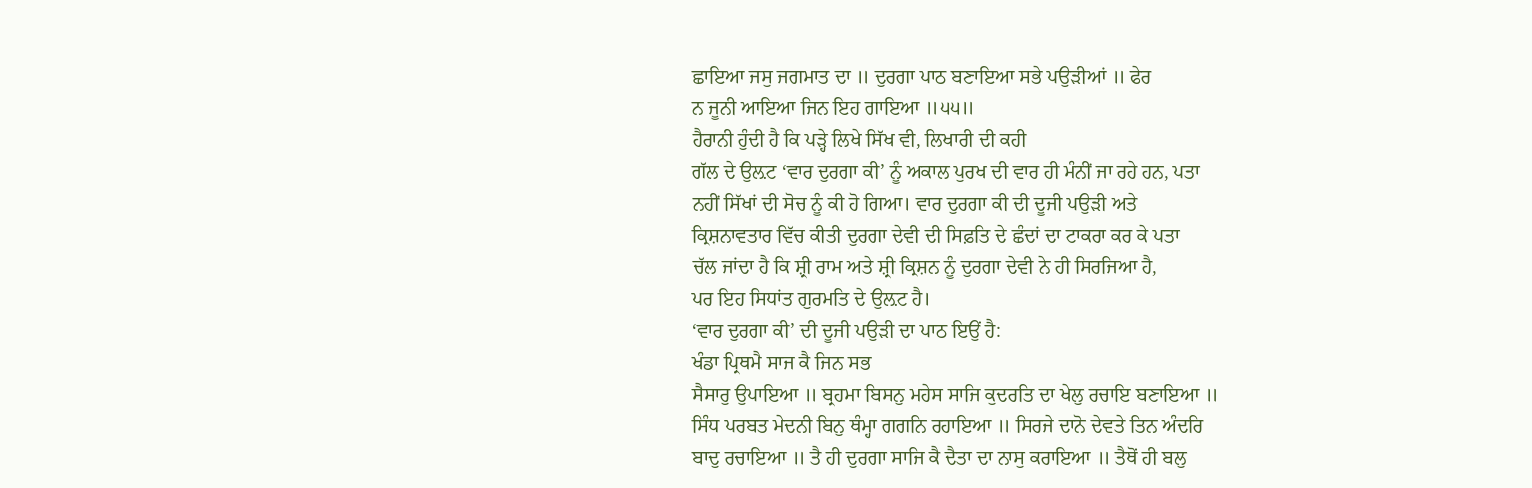ਛਾਇਆ ਜਸੁ ਜਗਮਾਤ ਦਾ ॥ ਦੁਰਗਾ ਪਾਠ ਬਣਾਇਆ ਸਭੇ ਪਉੜੀਆਂ ॥ ਫੇਰ
ਨ ਜੂਨੀ ਆਇਆ ਜਿਨ ਇਹ ਗਾਇਆ ॥੫੫॥
ਹੈਰਾਨੀ ਹੁੰਦੀ ਹੈ ਕਿ ਪੜ੍ਹੇ ਲਿਖੇ ਸਿੱਖ ਵੀ, ਲਿਖਾਰੀ ਦੀ ਕਹੀ
ਗੱਲ ਦੇ ਉਲ਼ਟ ‘ਵਾਰ ਦੁਰਗਾ ਕੀ’ ਨੂੰ ਅਕਾਲ ਪੁਰਖ ਦੀ ਵਾਰ ਹੀ ਮੰਨੀਂ ਜਾ ਰਹੇ ਹਨ, ਪਤਾ
ਨਹੀਂ ਸਿੱਖਾਂ ਦੀ ਸੋਚ ਨੂੰ ਕੀ ਹੋ ਗਿਆ। ਵਾਰ ਦੁਰਗਾ ਕੀ ਦੀ ਦੂਜੀ ਪਉੜੀ ਅਤੇ
ਕ੍ਰਿਸ਼ਨਾਵਤਾਰ ਵਿੱਚ ਕੀਤੀ ਦੁਰਗਾ ਦੇਵੀ ਦੀ ਸਿਫ਼ਤਿ ਦੇ ਛੰਦਾਂ ਦਾ ਟਾਕਰਾ ਕਰ ਕੇ ਪਤਾ
ਚੱਲ ਜਾਂਦਾ ਹੈ ਕਿ ਸ਼੍ਰੀ ਰਾਮ ਅਤੇ ਸ਼੍ਰੀ ਕ੍ਰਿਸ਼ਨ ਨੂੰ ਦੁਰਗਾ ਦੇਵੀ ਨੇ ਹੀ ਸਿਰਜਿਆ ਹੈ,
ਪਰ ਇਹ ਸਿਧਾਂਤ ਗੁਰਮਤਿ ਦੇ ਉਲ਼ਟ ਹੈ।
‘ਵਾਰ ਦੁਰਗਾ ਕੀ’ ਦੀ ਦੂਜੀ ਪਉੜੀ ਦਾ ਪਾਠ ਇਉਂ ਹੈ:
ਖੰਡਾ ਪ੍ਰਿਥਮੈ ਸਾਜ ਕੈ ਜਿਨ ਸਭ
ਸੈਸਾਰੁ ਉਪਾਇਆ ॥ ਬ੍ਰਹਮਾ ਬਿਸਨੁ ਮਹੇਸ ਸਾਜਿ ਕੁਦਰਤਿ ਦਾ ਖੇਲੁ ਰਚਾਇ ਬਣਾਇਆ ॥
ਸਿੰਧ ਪਰਬਤ ਮੇਦਨੀ ਬਿਨੁ ਥੰਮ੍ਹਾ ਗਗਨਿ ਰਹਾਇਆ ॥ ਸਿਰਜੇ ਦਾਨੋ ਦੇਵਤੇ ਤਿਨ ਅੰਦਰਿ
ਬਾਦੁ ਰਚਾਇਆ ॥ ਤੈ ਹੀ ਦੁਰਗਾ ਸਾਜਿ ਕੈ ਦੈਤਾ ਦਾ ਨਾਸੁ ਕਰਾਇਆ ॥ ਤੈਥੋਂ ਹੀ ਬਲੁ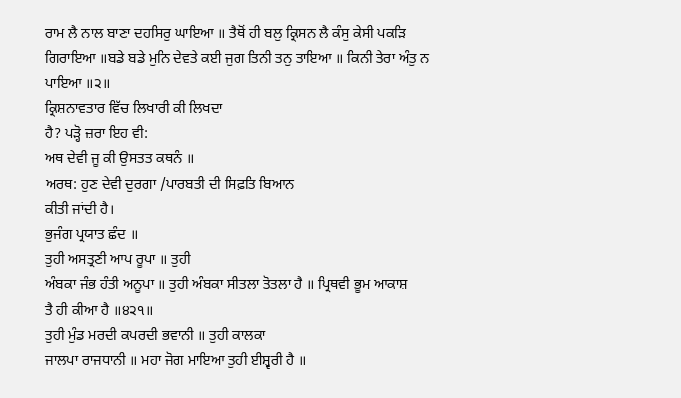ਰਾਮ ਲੈ ਨਾਲ ਬਾਣਾ ਦਹਸਿਰੁ ਘਾਇਆ ॥ ਤੈਥੋਂ ਹੀ ਬਲੁ ਕ੍ਰਿਸਨ ਲੈ ਕੰਸੁ ਕੇਸੀ ਪਕੜਿ
ਗਿਰਾਇਆ ॥ਬਡੇ ਬਡੇ ਮੁਨਿ ਦੇਵਤੇ ਕਈ ਜੁਗ ਤਿਨੀ ਤਨੁ ਤਾਇਆ ॥ ਕਿਨੀ ਤੇਰਾ ਅੰਤੁ ਨ
ਪਾਇਆ ॥੨॥
ਕ੍ਰਿਸ਼ਨਾਵਤਾਰ ਵਿੱਚ ਲਿਖਾਰੀ ਕੀ ਲਿਖਦਾ
ਹੈ? ਪੜ੍ਹੋ ਜ਼ਰਾ ਇਹ ਵੀ:
ਅਥ ਦੇਵੀ ਜੂ ਕੀ ਉਸਤਤ ਕਥਨੰ ॥
ਅਰਥ: ਹੁਣ ਦੇਵੀ ਦੁਰਗਾ /ਪਾਰਬਤੀ ਦੀ ਸਿਫ਼ਤਿ ਬਿਆਨ
ਕੀਤੀ ਜਾਂਦੀ ਹੈ।
ਭੁਜੰਗ ਪ੍ਰਯਾਤ ਛੰਦ ॥
ਤੁਹੀ ਅਸਤ੍ਰਣੀ ਆਪ ਰੂਪਾ ॥ ਤੁਹੀ
ਅੰਬਕਾ ਜੰਭ ਹੰਤੀ ਅਨੂਪਾ ॥ ਤੁਹੀ ਅੰਬਕਾ ਸੀਤਲਾ ਤੋਤਲਾ ਹੈ ॥ ਪ੍ਰਿਥਵੀ ਭੂਮ ਆਕਾਸ਼
ਤੈ ਹੀ ਕੀਆ ਹੈ ॥੪੨੧॥
ਤੁਹੀ ਮੁੰਡ ਮਰਦੀ ਕਪਰਦੀ ਭਵਾਨੀ ॥ ਤੁਹੀ ਕਾਲਕਾ
ਜਾਲਪਾ ਰਾਜਧਾਨੀ ॥ ਮਹਾ ਜੋਗ ਮਾਇਆ ਤੁਹੀ ਈਸ਼੍ਵਰੀ ਹੈ ॥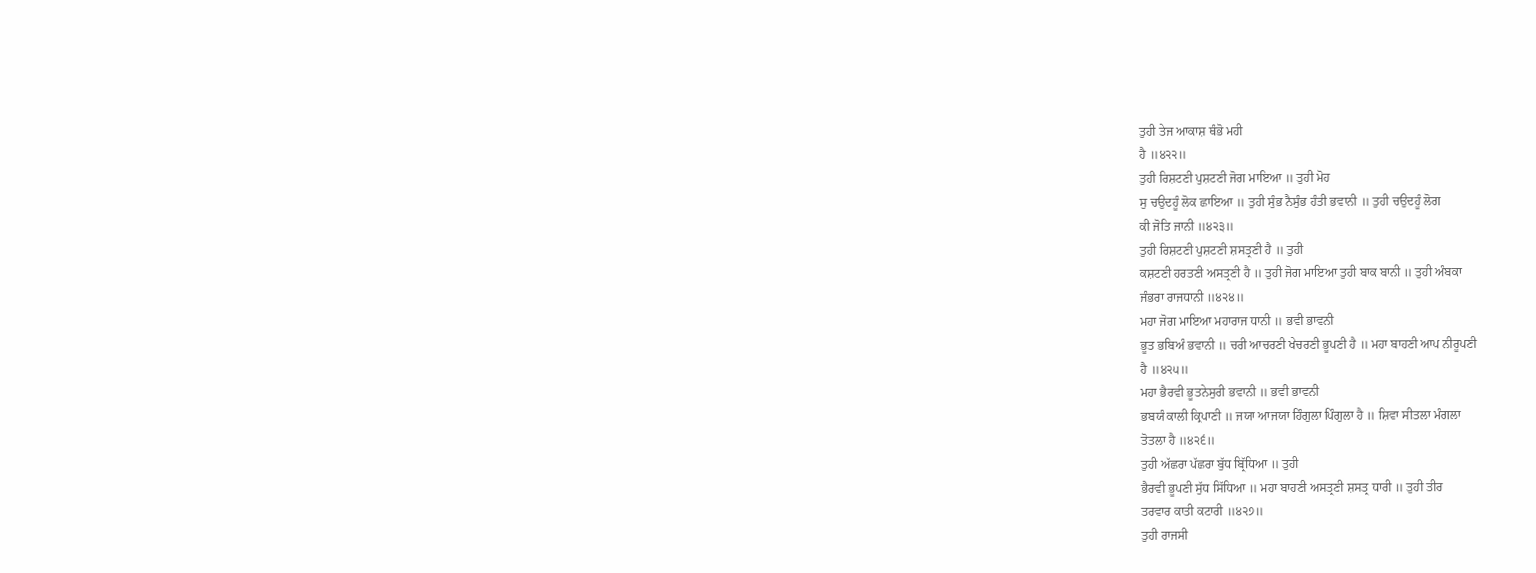ਤੁਹੀ ਤੇਜ ਆਕਾਸ਼ ਥੰਭੋ ਮਹੀ
ਹੈ ॥੪੨੨॥
ਤੁਹੀ ਰਿਸ਼ਟਣੀ ਪੁਸ਼ਟਣੀ ਜੋਗ ਮਾਇਆ ॥ ਤੁਹੀ ਮੋਹ
ਸੁ ਚਉਦਹੂੰ ਲੋਕ ਛਾਇਆ ॥ ਤੁਹੀ ਸੁੰਭ ਨੈਸੁੰਭ ਹੰਤੀ ਭਵਾਨੀ ॥ ਤੁਹੀ ਚਉਦਹੂੰ ਲੋਗ
ਕੀ ਜੋਤਿ ਜਾਨੀ ॥੪੨੩॥
ਤੁਹੀ ਰਿਸ਼ਟਣੀ ਪੁਸ਼ਟਣੀ ਸ਼ਸਤ੍ਰਣੀ ਹੈ ॥ ਤੁਹੀ
ਕਸ਼ਟਣੀ ਹਰਤਣੀ ਅਸਤ੍ਰਣੀ ਹੈ ॥ ਤੁਹੀ ਜੋਗ ਮਾਇਆ ਤੁਹੀ ਬਾਕ ਬਾਨੀ ॥ ਤੁਹੀ ਅੰਬਕਾ
ਜੰਭਰਾ ਰਾਜਧਾਨੀ ॥੪੨੪॥
ਮਹਾ ਜੋਗ ਮਾਇਆ ਮਹਾਰਾਜ ਧਾਨੀ ॥ ਭਵੀ ਭਾਵਨੀ
ਭੂਤ ਭਬਿਅੰ ਭਵਾਨੀ ॥ ਚਰੀ ਆਚਰਣੀ ਖੇਚਰਣੀ ਭੂਪਣੀ ਹੈ ॥ ਮਹਾ ਬਾਹਣੀ ਆਪ ਨੀਰੂਪਣੀ
ਹੈ ॥੪੨੫॥
ਮਹਾ ਭੈਰਵੀ ਭੂਤਨੇਸੁਰੀ ਭਵਾਨੀ ॥ ਭਵੀ ਭਾਵਨੀ
ਭਬਯੰ ਕਾਲੀ ਕ੍ਰਿਪਾਣੀ ॥ ਜਯਾ ਆਜਯਾ ਹਿੰਗੁਲਾ ਪਿੰਗੁਲਾ ਹੈ ॥ ਸ਼ਿਵਾ ਸੀਤਲਾ ਮੰਗਲਾ
ਤੋਤਲਾ ਹੈ ॥੪੨੬॥
ਤੁਹੀ ਅੱਛਰਾ ਪੱਛਰਾ ਬੁੱਧ ਬ੍ਰਿੱਧਿਆ ॥ ਤੁਹੀ
ਭੈਰਵੀ ਭੂਪਣੀ ਸੁੱਧ ਸਿੱਧਿਆ ॥ ਮਹਾ ਬਾਹਣੀ ਅਸਤ੍ਰਣੀ ਸ਼ਸਤ੍ਰ ਧਾਰੀ ॥ ਤੁਹੀ ਤੀਰ
ਤਰਵਾਰ ਕਾਤੀ ਕਟਾਰੀ ॥੪੨੭॥
ਤੁਹੀ ਰਾਜਸੀ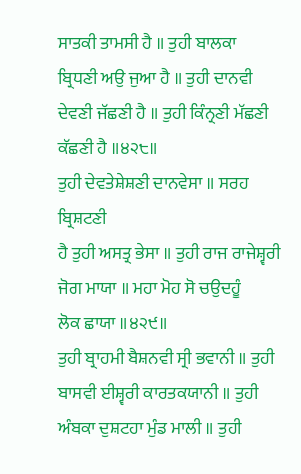ਸਾਤਕੀ ਤਾਮਸੀ ਹੈ ॥ ਤੁਹੀ ਬਾਲਕਾ
ਬ੍ਰਿਧਣੀ ਅਉ ਜੁਆ ਹੈ ॥ ਤੁਹੀ ਦਾਨਵੀ ਦੇਵਣੀ ਜੱਛਣੀ ਹੈ ॥ ਤੁਹੀ ਕਿੰਨ੍ਰਣੀ ਮੱਛਣੀ
ਕੱਛਣੀ ਹੈ ॥੪੨੮॥
ਤੁਹੀ ਦੇਵਤੇਸ਼ੇਸ਼ਣੀ ਦਾਨਵੇਸਾ ॥ ਸਰਹ ਬ੍ਰਿਸ਼ਟਣੀ
ਹੈ ਤੁਹੀ ਅਸਤ੍ਰ ਭੇਸਾ ॥ ਤੁਹੀ ਰਾਜ ਰਾਜੇਸ਼੍ਵਰੀ ਜੋਗ ਮਾਯਾ ॥ ਮਹਾ ਮੋਹ ਸੋ ਚਉਦਹੂੰ
ਲੋਕ ਛਾਯਾ ॥੪੨੯॥
ਤੁਹੀ ਬ੍ਰਾਹਮੀ ਬੈਸ਼ਨਵੀ ਸ੍ਰੀ ਭਵਾਨੀ ॥ ਤੁਹੀ
ਬਾਸਵੀ ਈਸ਼੍ਵਰੀ ਕਾਰਤਕਯਾਨੀ ॥ ਤੁਹੀ ਅੰਬਕਾ ਦੁਸ਼ਟਹਾ ਮੁੰਡ ਮਾਲੀ ॥ ਤੁਹੀ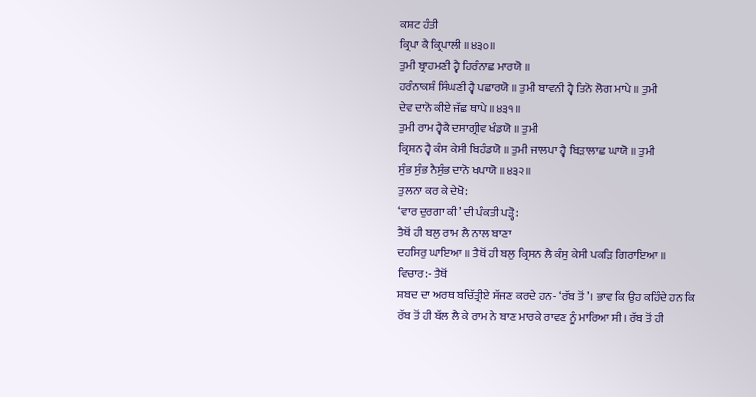ਕਸ਼ਟ ਹੰਤੀ
ਕ੍ਰਿਪਾ ਕੈ ਕ੍ਰਿਪਾਲੀ ॥੪੩੦॥
ਤੁਮੀ ਬ੍ਰਾਹਮਣੀ ਹ੍ਵੈ ਹਿਰੰਨਾਛ ਮਾਰਯੋ ॥
ਹਰੰਨਾਕਸ਼ੰ ਸਿੰਘਣੀ ਹ੍ਵੈ ਪਛਾਰਯੋ ॥ ਤੁਮੀ ਬਾਵਨੀ ਹ੍ਵੈ ਤਿਨੋ ਲੋਗ ਮਾਪੇ ॥ ਤੁਮੀ
ਦੇਵ ਦਾਨੋ ਕੀਏ ਜੱਛ ਥਾਪੇ ॥੪੩੧॥
ਤੁਮੀ ਰਾਮ ਹ੍ਵੈਕੈ ਦਸਾਗ੍ਰੀਵ ਖੰਡਯੋ ॥ ਤੁਮੀ
ਕ੍ਰਿਸ਼ਨ ਹ੍ਵੈ ਕੰਸ ਕੇਸੀ ਬਿਹੰਡਯੋ ॥ ਤੁਮੀ ਜਾਲਪਾ ਹ੍ਵੈ ਬਿੜਾਲਾਛ ਘਾਯੋ ॥ ਤੁਮੀ
ਸੁੰਭ ਸੁੰਭ ਨੈਸੁੰਭ ਦਾਨੋ ਖਪਾਯੋ ॥੪੩੨॥
ਤੁਲਨਾ ਕਰ ਕੇ ਦੇਖੋ:
‘ਵਾਰ ਦੁਰਗਾ ਕੀ’ ਦੀ ਪੰਕਤੀ ਪੜ੍ਹੋ:
ਤੈਥੋਂ ਹੀ ਬਲੁ ਰਾਮ ਲੈ ਨਾਲ ਬਾਣਾ
ਦਹਸਿਰੁ ਘਾਇਆ ॥ ਤੈਥੋਂ ਹੀ ਬਲੁ ਕ੍ਰਿਸਨ ਲੈ ਕੰਸੁ ਕੇਸੀ ਪਕੜਿ ਗਿਰਾਇਆ ॥
ਵਿਚਾਰ:- ਤੈਥੋਂ
ਸ਼ਬਦ ਦਾ ਅਰਥ ਬਚਿੱਤ੍ਰੀਏ ਸੱਜਣ ਕਰਦੇ ਹਨ- ‘ਰੱਬ ਤੋਂ’। ਭਾਵ ਕਿ ਉਹ ਕਹਿੰਦੇ ਹਨ ਕਿ
ਰੱਬ ਤੋਂ ਹੀ ਬੱਲ ਲੈ ਕੇ ਰਾਮ ਨੇ ਬਾਣ ਮਾਰਕੇ ਰਾਵਣ ਨੂੰ ਮਾਰਿਆ ਸੀ। ਰੱਬ ਤੋਂ ਹੀ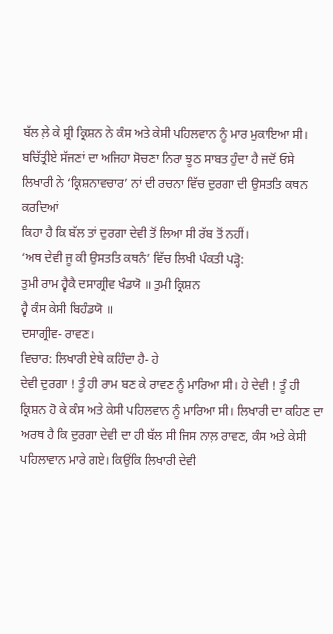ਬੱਲ ਲ਼ੇ ਕੇ ਸ਼੍ਰੀ ਕ੍ਰਿਸ਼ਨ ਨੇ ਕੰਸ ਅਤੇ ਕੇਸੀ ਪਹਿਲਵਾਨ ਨੂੰ ਮਾਰ ਮੁਕਾਇਆ ਸੀ।
ਬਚਿੱਤ੍ਰੀਏ ਸੱਜਣਾਂ ਦਾ ਅਜਿਹਾ ਸੋਚਣਾ ਨਿਰਾ ਝੂਠ ਸਾਬਤ ਹੁੰਦਾ ਹੈ ਜਦੋਂ ਓਸੇ
ਲਿਖਾਰੀ ਨੇ ‘ਕ੍ਰਿਸ਼ਨਾਵਚਾਰ’ ਨਾਂ ਦੀ ਰਚਨਾ ਵਿੱਚ ਦੁਰਗਾ ਦੀ ਉਸਤਤਿ ਕਥਨ ਕਰਦਿਆਂ
ਕਿਹਾ ਹੈ ਕਿ ਬੱਲ ਤਾਂ ਦੁਰਗਾ ਦੇਵੀ ਤੋਂ ਲਿਆ ਸੀ ਰੱਬ ਤੋਂ ਨਹੀਂ।
‘ਅਥ ਦੇਵੀ ਜੂ ਕੀ ਉਸਤਤਿ ਕਥਨੰ’ ਵਿੱਚ ਲਿਖੀ ਪੰਕਤੀ ਪੜ੍ਹੋ:
ਤੁਮੀ ਰਾਮ ਹ੍ਵੈਕੈ ਦਸਾਗ੍ਰੀਵ ਖੰਡਯੋ ॥ ਤੁਮੀ ਕ੍ਰਿਸ਼ਨ
ਹ੍ਵੈ ਕੰਸ ਕੇਸੀ ਬਿਹੰਡਯੋ ॥
ਦਸਾਗ੍ਰੀਵ- ਰਾਵਣ।
ਵਿਚਾਰ: ਲਿਖਾਰੀ ਏਥੇ ਕਹਿੰਦਾ ਹੈ- ਹੇ
ਦੇਵੀ ਦੁਰਗਾ ! ਤੂੰ ਹੀ ਰਾਮ ਬਣ ਕੇ ਰਾਵਣ ਨੂੰ ਮਾਰਿਆ ਸੀ। ਹੇ ਦੇਵੀ ! ਤੂੰ ਹੀ
ਕ੍ਰਿਸ਼ਨ ਹੋ ਕੇ ਕੰਸ ਅਤੇ ਕੇਸੀ ਪਹਿਲਵਾਨ ਨੂੰ ਮਾਰਿਆ ਸੀ। ਲਿਖਾਰੀ ਦਾ ਕਹਿਣ ਦਾ
ਅਰਥ ਹੈ ਕਿ ਦੁਰਗਾ ਦੇਵੀ ਦਾ ਹੀ ਬੱਲ ਸੀ ਜਿਸ ਨਾਲ਼ ਰਾਵਣ, ਕੰਸ ਅਤੇ ਕੇਸੀ
ਪਹਿਲਾਵਾਨ ਮਾਰੇ ਗਏ। ਕਿਉਂਕਿ ਲਿਖਾਰੀ ਦੇਵੀ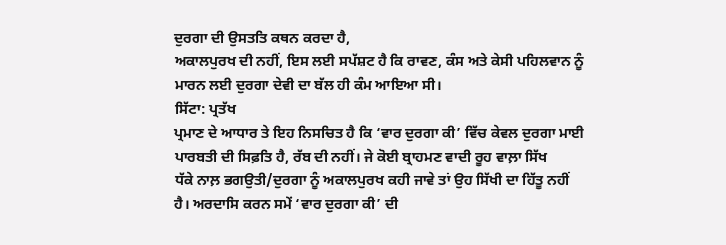ਦੁਰਗਾ ਦੀ ਉਸਤਤਿ ਕਥਨ ਕਰਦਾ ਹੈ,
ਅਕਾਲਪੁਰਖ ਦੀ ਨਹੀਂ, ਇਸ ਲਈ ਸਪੱਸ਼ਟ ਹੈ ਕਿ ਰਾਵਣ, ਕੰਸ ਅਤੇ ਕੇਸੀ ਪਹਿਲਵਾਨ ਨੂੰ
ਮਾਰਨ ਲਈ ਦੁਰਗਾ ਦੇਵੀ ਦਾ ਬੱਲ ਹੀ ਕੰਮ ਆਇਆ ਸੀ।
ਸਿੱਟਾ: ਪ੍ਰਤੱਖ
ਪ੍ਰਮਾਣ ਦੇ ਆਧਾਰ ਤੇ ਇਹ ਨਿਸਚਿਤ ਹੈ ਕਿ ‘ਵਾਰ ਦੁਰਗਾ ਕੀ’ ਵਿੱਚ ਕੇਵਲ ਦੁਰਗਾ ਮਾਈ
ਪਾਰਬਤੀ ਦੀ ਸਿਫ਼ਤਿ ਹੈ, ਰੱਬ ਦੀ ਨਹੀਂ। ਜੇ ਕੋਈ ਬ੍ਰਾਹਮਣ ਵਾਦੀ ਰੂਹ ਵਾਲ਼ਾ ਸਿੱਖ
ਧੱਕੇ ਨਾਲ਼ ਭਗਉਤੀ/ਦੁਰਗਾ ਨੂੰ ਅਕਾਲਪੁਰਖ ਕਹੀ ਜਾਵੇ ਤਾਂ ਉਹ ਸਿੱਖੀ ਦਾ ਹਿੱਤੂ ਨਹੀਂ
ਹੈ। ਅਰਦਾਸਿ ਕਰਨ ਸਮੇਂ ‘ਵਾਰ ਦੁਰਗਾ ਕੀ’ ਦੀ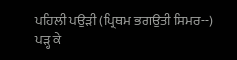ਪਹਿਲੀ ਪਉੜੀ (ਪ੍ਰਿਥਮ ਭਗਉਤੀ ਸਿਮਰ--)
ਪੜ੍ਹ ਕੇ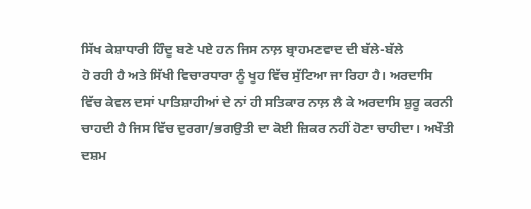ਸਿੱਖ ਕੇਸ਼ਾਧਾਰੀ ਹਿੰਦੂ ਬਣੇ ਪਏ ਹਨ ਜਿਸ ਨਾਲ਼ ਬ੍ਰਾਹਮਣਵਾਦ ਦੀ ਬੱਲੇ-ਬੱਲੇ
ਹੋ ਰਹੀ ਹੈ ਅਤੇ ਸਿੱਖੀ ਵਿਚਾਰਧਾਰਾ ਨੂੰ ਖੂਹ ਵਿੱਚ ਸੁੱਟਿਆ ਜਾ ਰਿਹਾ ਹੈ। ਅਰਦਾਸਿ
ਵਿੱਚ ਕੇਵਲ ਦਸਾਂ ਪਾਤਿਸ਼ਾਹੀਆਂ ਦੇ ਨਾਂ ਹੀ ਸਤਿਕਾਰ ਨਾਲ਼ ਲੈ ਕੇ ਅਰਦਾਸਿ ਸ਼ੁਰੂ ਕਰਨੀ
ਚਾਹਦੀ ਹੈ ਜਿਸ ਵਿੱਚ ਦੁਰਗਾ/ਭਗਉਤੀ ਦਾ ਕੋਈ ਜ਼ਿਕਰ ਨਹੀਂ ਹੋਣਾ ਚਾਹੀਦਾ। ਅਖੌਤੀ
ਦਸ਼ਮ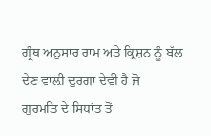ਗ੍ਰੰਥ ਅਨੁਸਾਰ ਰਾਮ ਅਤੇ ਕ੍ਰਿਸ਼ਨ ਨੂੰ ਬੱਲ ਦੇਣ ਵਾਲ਼ੀ ਦੁਰਗਾ ਦੇਵੀ ਹੈ ਜੋ
ਗੁਰਮਤਿ ਦੇ ਸਿਧਾਂਤ ਤੋਂ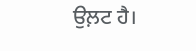ਉਲ਼ਟ ਹੈ।